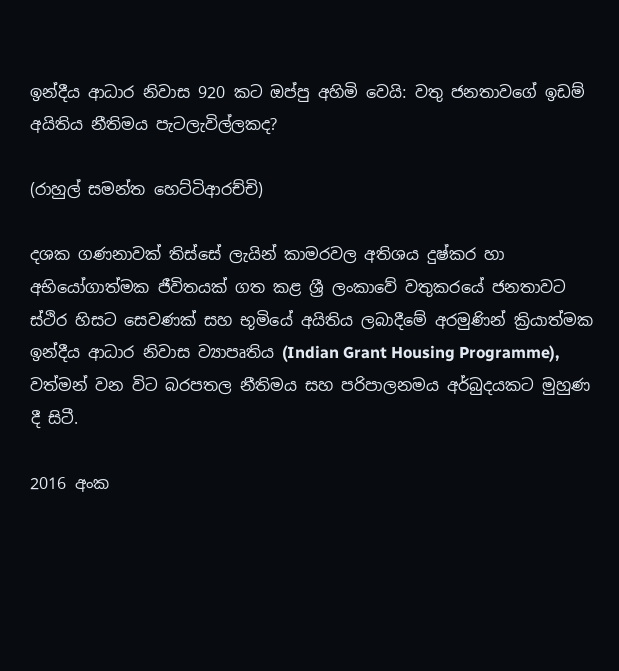ඉන්දීය ආධාර නිවාස 920 කට ඔප්පු අහිමි වෙයි: වතු ජනතාවගේ ඉඩම් අයිතිය නීතිමය පැටලැවිල්ලකද?

(රාහුල් සමන්ත හෙට්ටිආරච්චි)

දශක ගණනාවක් තිස්සේ ලැයින් කාමරවල අතිශය දුෂ්කර හා අභියෝගාත්මක ජීවිතයක් ගත කළ ශ්‍රී ලංකාවේ වතුකරයේ ජනතාවට ස්ථිර හිසට සෙවණක් සහ භූමියේ අයිතිය ලබාදීමේ අරමුණින් ක්‍රියාත්මක ඉන්දීය ආධාර නිවාස ව්‍යාපෘතිය (Indian Grant Housing Programme), වත්මන් වන විට බරපතල නීතිමය සහ පරිපාලනමය අර්බුදයකට මුහුණ දී සිටී.

2016 අංක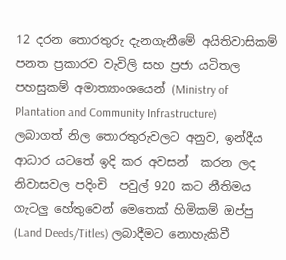12 දරන තොරතුරු දැනගැනීමේ අයිතිවාසිකම් පනත ප්‍රකාරව වැවිලි සහ ප්‍රජා යටිතල පහසුකම් අමාත්‍යාංශයෙන් (Ministry of Plantation and Community Infrastructure)  ලබාගත් නිල තොරතුරුවලට අනුව, ඉන්දීය ආධාර යටතේ ඉදි කර අවසන්  කරන ලද  නිවාසවල පදිංචි  පවුල් 920 කට නීතිමය ගැටලු හේතුවෙන් මෙතෙක් හිමිකම් ඔප්පු (Land Deeds/Titles) ලබාදීමට නොහැකිවී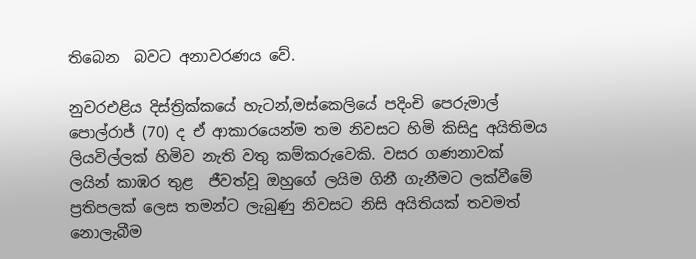තිබෙන  බවට අනාවරණය වේ.

නුවරඑළිය දිස්ත්‍රික්කයේ හැටන්,මස්කෙලියේ පදිංචි පෙරුමාල් පොල්රාජ් (70) ද ඒ ආකාරයෙන්ම තම නිවසට හිමි කිසිදු අයිතිමය ලියවිල්ලක් හිමිව නැති වතු කම්කරුවෙකි. වසර ගණනාවක් ලයින් කාඹර තුළ  ජීවත්වූ ඔහුගේ ලයිම ගිනී ගැනීමට ලක්වීමේ ප්‍රතිපලක් ලෙස තමන්ට ලැබුණු නිවසට නිසි අයිතියක් තවමත් නොලැබීම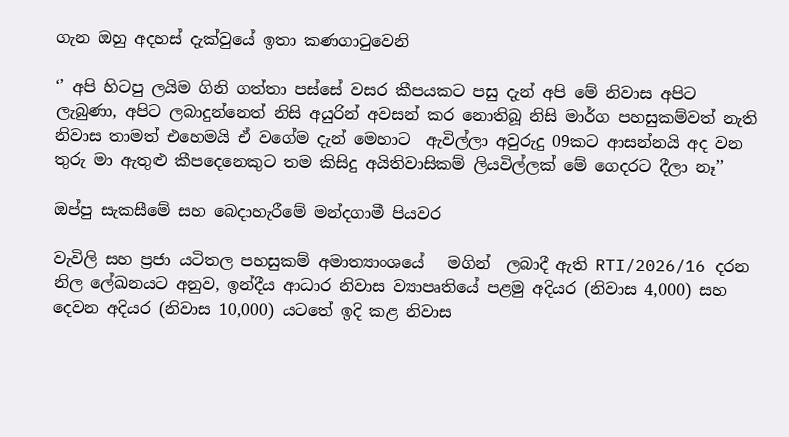ගැන ඔහු අදහස් දැක්වුයේ ඉතා කණගාටුවෙනි

‘’ අපි හිටපු ලයිම ගිනි ගත්තා පස්සේ වසර කීපයකට පසු දැන් අපි මේ නිවාස අපිට ලැබුණා, අපිට ලබාදුන්නෙත් නිසි අයුරින් අවසන් කර නොතිබූ නිසි මාර්ග පහසුකම්වත් නැති නිවාස තාමත් එහෙමයි ඒ වගේම දැන් මෙහාට  ඇවිල්ලා අවුරුදු 09කට ආසන්නයි අද වන තුරු මා ඇතුළු කීපදෙනෙකුට තම කිසිදු අයිතිවාසිකම් ලියවිල්ලක් මේ ගෙදරට දීලා නෑ’’

ඔප්පු සැකසීමේ සහ බෙදාහැරීමේ මන්දගාමී පියවර

වැවිලි සහ ප්‍රජා යටිතල පහසුකම් අමාත්‍යාංශයේ   මගින්  ලබාදී ඇති RTI/2026/16 දරන නිල ලේඛනයට අනුව, ඉන්දීය ආධාර නිවාස ව්‍යාපෘතියේ පළමු අදියර (නිවාස 4,000) සහ දෙවන අදියර (නිවාස 10,000) යටතේ ඉදි කළ නිවාස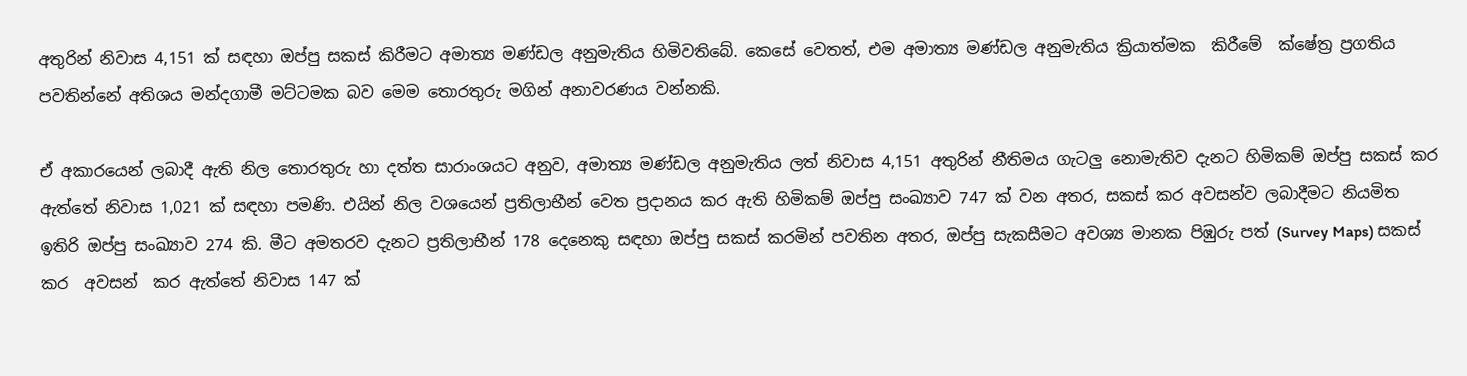අතුරින් නිවාස 4,151 ක් සඳහා ඔප්පු සකස් කිරීමට අමාත්‍ය මණ්ඩල අනුමැතිය හිමිවතිබේ. කෙසේ වෙතත්, එම අමාත්‍ය මණ්ඩල අනුමැතිය ක්‍රියාත්මක  කිරීමේ  ක්ෂේත්‍ර ප්‍රගතිය පවතින්නේ අතිශය මන්දගාමී මට්ටමක බව මෙම තොරතුරු මගින් අනාවරණය වන්නකි.

ඒ අකාරයෙන් ලබාදී ඇති නිල තොරතුරු හා දත්ත සාරාංශයට අනුව, අමාත්‍ය මණ්ඩල අනුමැතිය ලත් නිවාස 4,151 අතුරින් නීතිමය ගැටලු නොමැතිව දැනට හිමිකම් ඔප්පු සකස් කර ඇත්තේ නිවාස 1,021 ක් සඳහා පමණි. එයින් නිල වශයෙන් ප්‍රතිලාභීන් වෙත ප්‍රදානය කර ඇති හිමිකම් ඔප්පු සංඛ්‍යාව 747 ක් වන අතර, සකස් කර අවසන්ව ලබාදීමට නියමිත ඉතිරි ඔප්පු සංඛ්‍යාව 274 කි. මීට අමතරව දැනට ප්‍රතිලාභීන් 178 දෙනෙකු සඳහා ඔප්පු සකස් කරමින් පවතින අතර, ඔප්පු සැකසීමට අවශ්‍ය මානක පිඹුරු පත් (Survey Maps) සකස් කර  අවසන්  කර ඇත්තේ නිවාස 147 ක්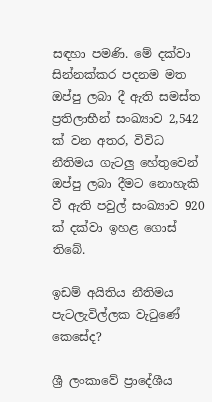සඳහා පමණි. මේ දක්වා සින්නක්කර පදනම මත ඔප්පු ලබා දී ඇති සමස්ත ප්‍රතිලාභීන් සංඛ්‍යාව 2,542 ක් වන අතර, විවිධ නීතිමය ගැටලු හේතුවෙන් ඔප්පු ලබා දීමට නොහැකි වී ඇති පවුල් සංඛ්‍යාව 920 ක් දක්වා ඉහළ ගොස් තිබේ.

ඉඩම් අයිතිය නීතිමය පැටලැවිල්ලක වැටුණේ කෙසේද?

ශ්‍රී ලංකාවේ ප්‍රාදේශීය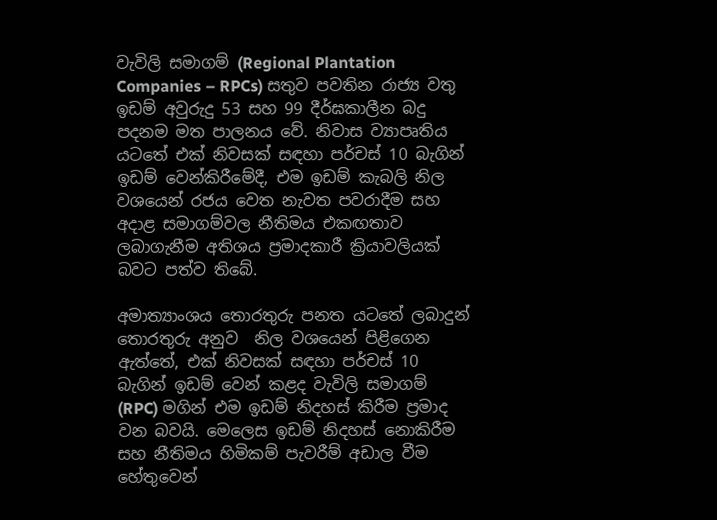වැවිලි සමාගම් (Regional Plantation Companies – RPCs) සතුව පවතින රාජ්‍ය වතු ඉඩම් අවුරුදු 53 සහ 99 දීර්ඝකාලීන බදු පදනම මත පාලනය වේ. නිවාස ව්‍යාපෘතිය යටතේ එක් නිවසක් සඳහා පර්චස් 10 බැගින් ඉඩම් වෙන්කිරීමේදී, එම ඉඩම් කැබලි නිල වශයෙන් රජය වෙත නැවත පවරාදීම සහ අදාළ සමාගම්වල නීතිමය එකඟතාව ලබාගැනීම අතිශය ප්‍රමාදකාරී ක්‍රියාවලියක් බවට පත්ව තිබේ.

අමාත්‍යාංශය තොරතුරු පනත යටතේ ලබාදුන් තොරතුරු අනුව  නිල වශයෙන් පිළිගෙන ඇත්තේ, එක් නිවසක් සඳහා පර්චස් 10 බැගින් ඉඩම් වෙන් කළද වැවිලි සමාගම් (RPC) මගින් එම ඉඩම් නිදහස් කිරීම ප්‍රමාද වන බවයි. මෙලෙස ඉඩම් නිදහස් නොකිරීම සහ නීතිමය හිමිකම් පැවරීම් අඩාල වීම හේතුවෙන්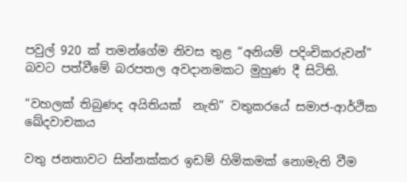පවුල් 920 ක් තමන්ගේම නිවස තුළ “අනියම් පදිංචිකරුවන්” බවට පත්වීමේ බරපතල අවදානමකට මුහුණ දී සිටිති.

“වහලක් තිබුණද අයිතියක්  නැති” වතුකරයේ සමාජ-ආර්ථික ඛේදවාචකය

වතු ජනතාවට සින්නක්කර ඉඩම් හිමිකමක් නොමැති වීම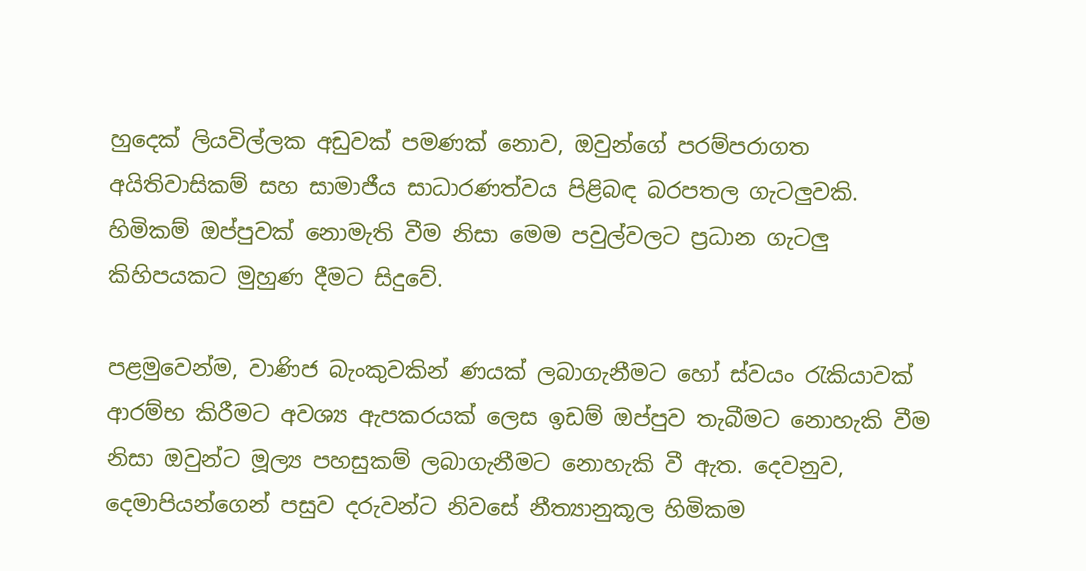හුදෙක් ලියවිල්ලක අඩුවක් පමණක් නොව, ඔවුන්ගේ පරම්පරාගත අයිතිවාසිකම් සහ සාමාජීය සාධාරණත්වය පිළිබඳ බරපතල ගැටලුවකි. හිමිකම් ඔප්පුවක් නොමැති වීම නිසා මෙම පවුල්වලට ප්‍රධාන ගැටලු කිහිපයකට මුහුණ දීමට සිදුවේ.

පළමුවෙන්ම, වාණිජ බැංකුවකින් ණයක් ලබාගැනීමට හෝ ස්වයං රැකියාවක් ආරම්භ කිරීමට අවශ්‍ය ඇපකරයක් ලෙස ඉඩම් ඔප්පුව තැබීමට නොහැකි වීම නිසා ඔවුන්ට මූල්‍ය පහසුකම් ලබාගැනීමට නොහැකි වී ඇත. දෙවනුව, දෙමාපියන්ගෙන් පසුව දරුවන්ට නිවසේ නීත්‍යානුකූල හිමිකම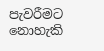පැවරීමට නොහැකි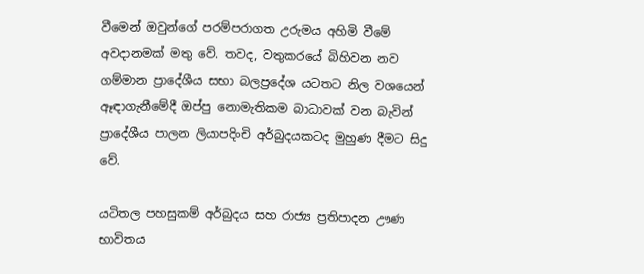වීමෙන් ඔවුන්ගේ පරම්පරාගත උරුමය අහිමි වීමේ අවදානමක් මතු වේ. තවද, වතුකරයේ බිහිවන නව ගම්මාන ප්‍රාදේශීය සභා බලප්‍රදේශ යටතට නිල වශයෙන් ඈඳාගැනීමේදී ඔප්පු නොමැතිකම බාධාවක් වන බැවින් ප්‍රාදේශීය පාලන ලියාපදිංචි අර්බුදයකටද මුහුණ දීමට සිදු වේ.

යටිතල පහසුකම් අර්බුදය සහ රාජ්‍ය ප්‍රතිපාදන ඌණ භාවිතය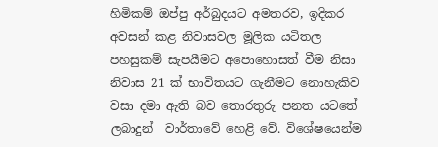හිමිකම් ඔප්පු අර්බුදයට අමතරව, ඉදිකර අවසන් කළ නිවාසවල මූලික යටිතල පහසුකම් සැපයීමට අපොහොසත් වීම නිසා නිවාස 21 ක් භාවිතයට ගැනීමට නොහැකිව වසා දමා ඇති බව තොරතුරු පනත යටතේ ලබාදුන්  වාර්තාවේ හෙළි වේ. විශේෂයෙන්ම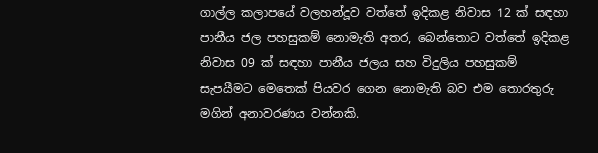ගාල්ල කලාපයේ වලහන්දූව වත්තේ ඉදිකළ නිවාස 12 ක් සඳහා පානීය ජල පහසුකම් නොමැති අතර, බෙන්තොට වත්තේ ඉදිකළ නිවාස 09 ක් සඳහා පානීය ජලය සහ විදුලිය පහසුකම් සැපයීමට මෙතෙක් පියවර ගෙන නොමැති බව එම තොරතුරු මගින් අනාවරණය වන්නකි.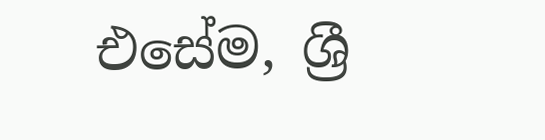එසේම, ශ්‍රී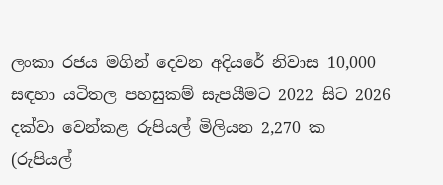ලංකා රජය මගින් දෙවන අදියරේ නිවාස 10,000 සඳහා යටිතල පහසුකම් සැපයීමට 2022 සිට 2026 දක්වා වෙන්කළ රුපියල් මිලියන 2,270 ක (රුපියල්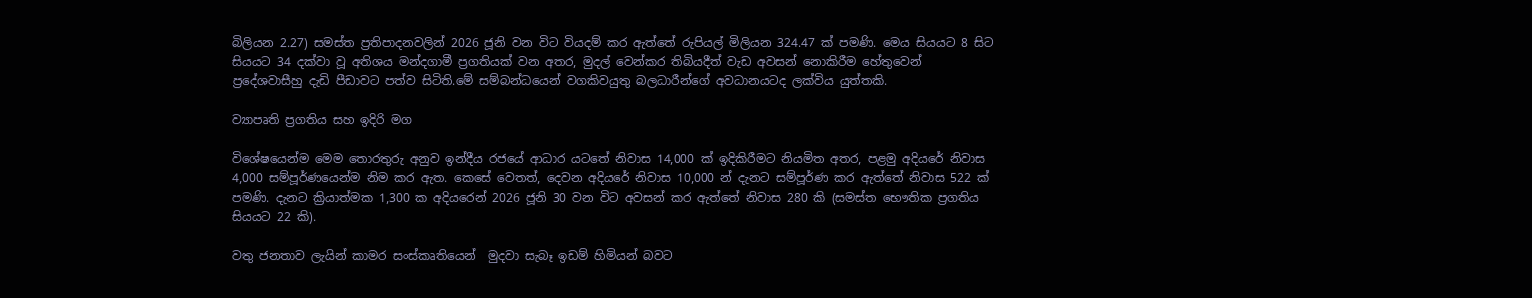බිලියන 2.27) සමස්ත ප්‍රතිපාදනවලින් 2026 ජූනි වන විට වියදම් කර ඇත්තේ රුපියල් මිලියන 324.47 ක් පමණි. මෙය සියයට 8 සිට සියයට 34 දක්වා වූ අතිශය මන්දගාමී ප්‍රගතියක් වන අතර, මුදල් වෙන්කර තිබියදීත් වැඩ අවසන් නොකිරීම හේතුවෙන් ප්‍රදේශවාසීහු දැඩි පීඩාවට පත්ව සිටිති.මේ සම්බන්ධයෙන් වගකිවයුතු බලධාරීන්ගේ අවධානයටද ලක්විය යුත්තකි.

ව්‍යාපෘති ප්‍රගතිය සහ ඉදිරි මග

විශේෂයෙන්ම මෙම තොරතුරු අනුව ඉන්දීය රජයේ ආධාර යටතේ නිවාස 14,000 ක් ඉදිකිරීමට නියමිත අතර, පළමු අදියරේ නිවාස 4,000 සම්පූර්ණයෙන්ම නිම කර ඇත. කෙසේ වෙතත්, දෙවන අදියරේ නිවාස 10,000 න් දැනට සම්පූර්ණ කර ඇත්තේ නිවාස 522 ක් පමණි. දැනට ක්‍රියාත්මක 1,300 ක අදියරෙන් 2026 ජූනි 30 වන විට අවසන් කර ඇත්තේ නිවාස 280 කි (සමස්ත භෞතික ප්‍රගතිය සියයට 22 කි).

වතු ජනතාව ලැයින් කාමර සංස්කෘතියෙන්  මුදවා සැබෑ ඉඩම් හිමියන් බවට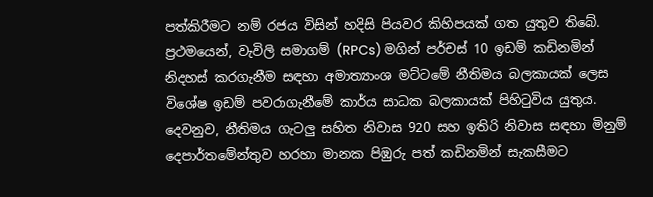පත්කිරීමට නම් රජය විසින් හදිසි පියවර කිහිපයක් ගත යුතුව තිබේ. ප්‍රථමයෙන්, වැවිලි සමාගම් (RPCs) මගින් පර්චස් 10 ඉඩම් කඩිනමින් නිදහස් කරගැනීම සඳහා අමාත්‍යාංශ මට්ටමේ නීතිමය බලකායක් ලෙස විශේෂ ඉඩම් පවරාගැනීමේ කාර්ය සාධක බලකායක් පිහිටුවිය යුතුය. දෙවනුව, නීතිමය ගැටලු සහිත නිවාස 920 සහ ඉතිරි නිවාස සඳහා මිනුම් දෙපාර්තමේන්තුව හරහා මානක පිඹුරු පත් කඩිනමින් සැකසීමට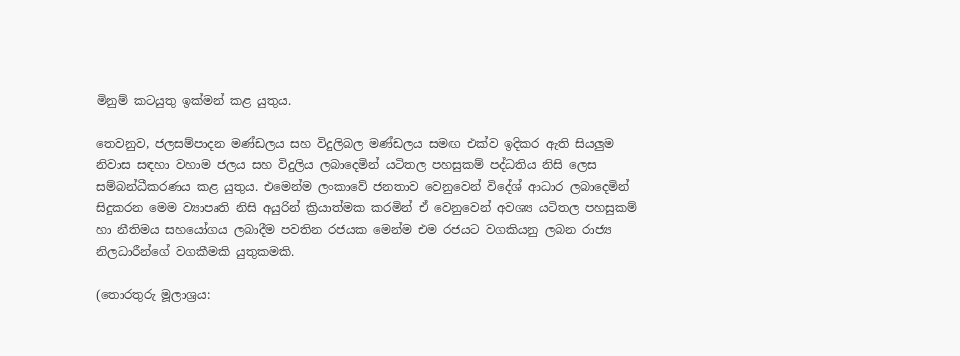මිනුම් කටයුතු ඉක්මන් කළ යුතුය.

තෙවනුව, ජලසම්පාදන මණ්ඩලය සහ විදුලිබල මණ්ඩලය සමඟ එක්ව ඉදිකර ඇති සියලුම නිවාස සඳහා වහාම ජලය සහ විදුලිය ලබාදෙමින් යටිතල පහසුකම් පද්ධතිය නිසි ලෙස සම්බන්ධීකරණය කළ යුතුය. එමෙන්ම ලංකාවේ ජනතාව වෙනුවෙන් විදේශ් ආධාර ලබාදෙමින් සිදුකරන මෙම ව්‍යාපෘති නිසි අයුරින් ක්‍රියාත්මක කරමින් ඒ වෙනුවෙන් අවශ්‍ය යටිතල පහසුකම් හා නීතිමය සහයෝගය ලබාදීම පවතින රජයක මෙන්ම එම රජයට වගකියනු ලබන රාජ්‍ය නිලධාරීන්ගේ වගකීමකි යුතුකමකි.

(තොරතුරු මූලාශ්‍රය: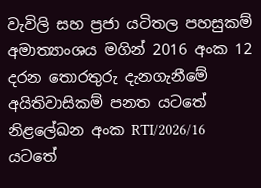වැවිලි සහ ප්‍රජා යටිතල පහසුකම් අමාත්‍යාංශය මගින් 2016 අංක 12 දරන තොරතුරු දැනගැනීමේ අයිතිවාසිකම් පනත යටතේ නිළලේඛන අංක RTI/2026/16 යටතේ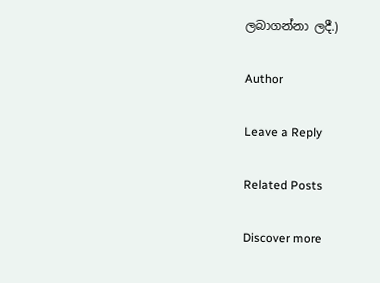ලබාගන්නා ලදී.)

Author

Leave a Reply

Related Posts

Discover more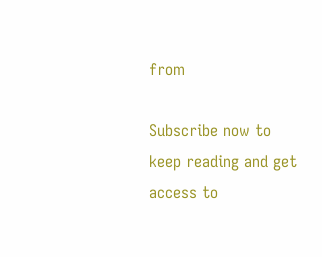from

Subscribe now to keep reading and get access to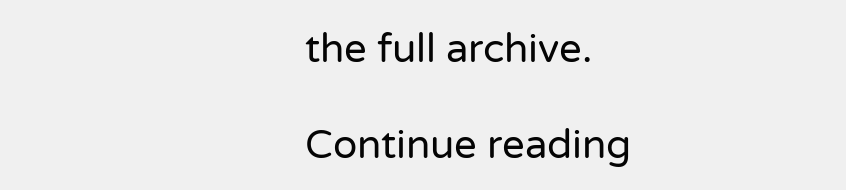the full archive.

Continue reading